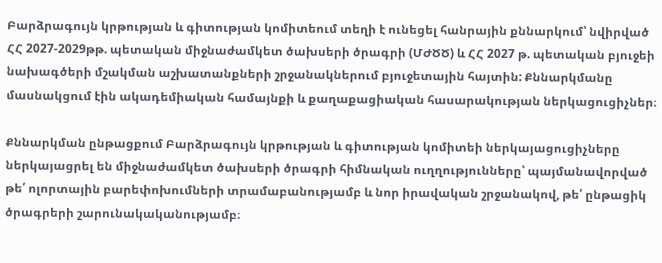Բարձրագույն կրթության և գիտության կոմիտեում տեղի է ունեցել հանրային քննարկում՝ նվիրված ՀՀ 2027-2029թթ. պետական միջնաժամկետ ծախսերի ծրագրի (ՄԺԾԾ) և ՀՀ 2027 թ. պետական բյուջեի նախագծերի մշակման աշխատանքների շրջանակներում բյուջետային հայտին: Քննարկմանը մասնակցում էին ակադեմիական համայնքի և քաղաքացիական հասարակության ներկացուցիչներ։

Քննարկման ընթացքում Բարձրագույն կրթության և գիտության կոմիտեի ներկայացուցիչները ներկայացրել են միջնաժամկետ ծախսերի ծրագրի հիմնական ուղղությունները՝ պայմանավորված թե՛ ոլորտային բարեփոխումների տրամաբանությամբ և նոր իրավական շրջանակով, թե՛ ընթացիկ ծրագրերի շարունակականությամբ։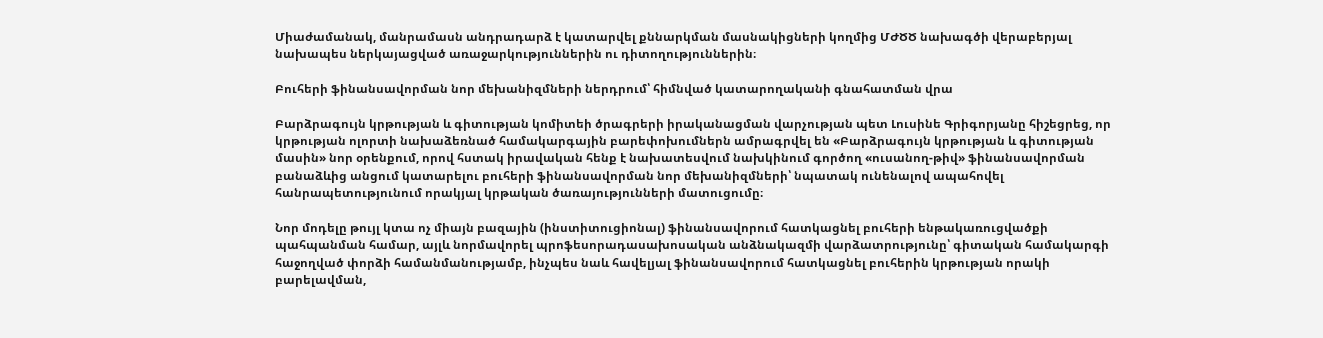Միաժամանակ, մանրամասն անդրադարձ է կատարվել քննարկման մասնակիցների կողմից ՄԺԾԾ նախագծի վերաբերյալ նախապես ներկայացված առաջարկություններին ու դիտողություններին։

Բուհերի ֆինանսավորման նոր մեխանիզմների ներդրում՝ հիմնված կատարողականի գնահատման վրա

Բարձրագույն կրթության և գիտության կոմիտեի ծրագրերի իրականացման վարչության պետ Լուսինե Գրիգորյանը հիշեցրեց, որ կրթության ոլորտի նախաձեռնած համակարգային բարեփոխումներն ամրագրվել են «Բարձրագույն կրթության և գիտության մասին» նոր օրենքում, որով հստակ իրավական հենք է նախատեսվում նախկինում գործող «ուսանող-թիվ» ֆինանսավորման բանաձևից անցում կատարելու բուհերի ֆինանսավորման նոր մեխանիզմների՝ նպատակ ունենալով ապահովել հանրապետությունում որակյալ կրթական ծառայությունների մատուցումը։

Նոր մոդելը թույլ կտա ոչ միայն բազային (ինստիտուցիոնալ) ֆինանսավորում հատկացնել բուհերի ենթակառուցվածքի պահպանման համար, այլև նորմավորել պրոֆեսորադասախոսական անձնակազմի վարձատրությունը՝ գիտական համակարգի հաջողված փորձի համանմանությամբ, ինչպես նաև հավելյալ ֆինանսավորում հատկացնել բուհերին կրթության որակի բարելավման,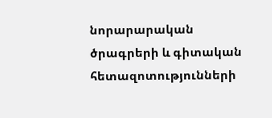նորարարական ծրագրերի և գիտական հետազոտությունների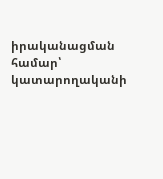իրականացման համար՝ կատարողականի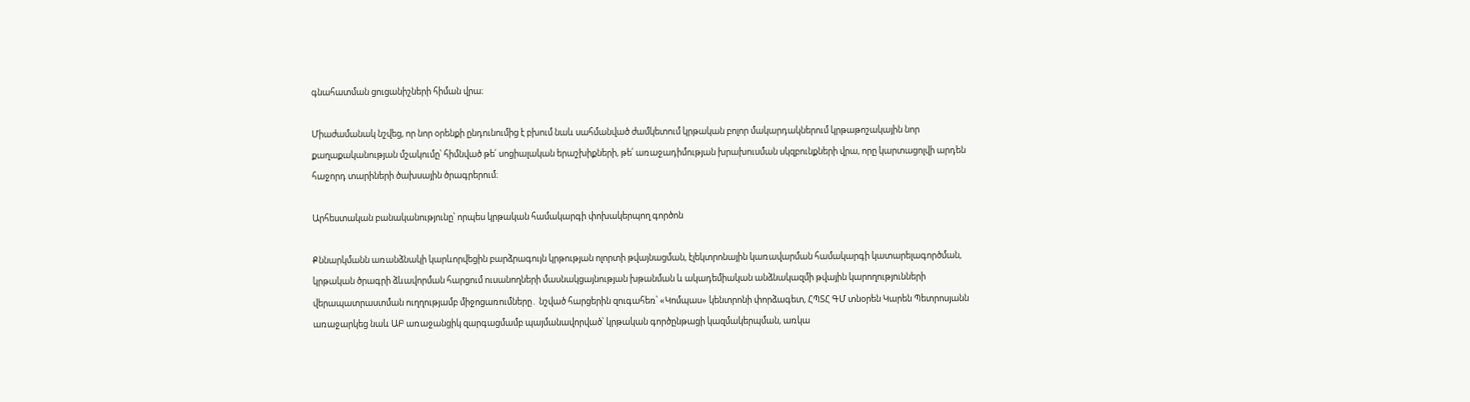գնահատման ցուցանիշների հիման վրա։

Միաժամանակ նշվեց, որ նոր օրենքի ընդունումից է բխում նաև սահմանված ժամկետում կրթական բոլոր մակարդակներում կրթաթոշակային նոր քաղաքականության մշակումը՝ հիմնված թե՛ սոցիալական երաշխիքների, թե՛ առաջադիմության խրախուսման սկզբունքների վրա, որը կարտացոլվի արդեն հաջորդ տարիների ծախսային ծրագրերում։

Արհեստական բանականությունը՝ որպես կրթական համակարգի փոխակերպող գործոն

Քննարկմանն առանձնակի կարևորվեցին բարձրագույն կրթության ոլորտի թվայնացման, էլեկտրոնային կառավարման համակարգի կատարելագործման, կրթական ծրագրի ձևավորման հարցում ուսանողների մասնակցայնության խթանման և ակադեմիական անձնակազմի թվային կարողությունների վերապատրաստման ուղղությամբ միջոցառումները․ նշված հարցերին զուգահեռ՝ «Կոմպաս» կենտրոնի փորձագետ, ՀՊՏՀ ԳՄ տնօրեն Կարեն Պետրոսյանն առաջարկեց նաև ԱԲ առաջանցիկ զարգացմամբ պայմանավորված՝ կրթական գործընթացի կազմակերպման, առկա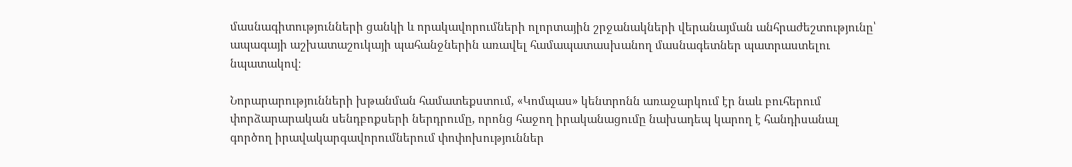մասնագիտությունների ցանկի և որակավորումների ոլորտային շրջանակների վերանայման անհրաժեշտությունը՝ ապագայի աշխատաշուկայի պահանջներին առավել համապատասխանող մասնագետներ պատրաստելու նպատակով։

Նորարարությունների խթանման համատեքստում, «Կոմպաս» կենտրոնն առաջարկում էր նաև բուհերում փորձարարական սենդբոքսերի ներդրումը, որոնց հաջող իրականացումը նախադեպ կարող է հանդիսանալ գործող իրավակարգավորումներում փոփոխություններ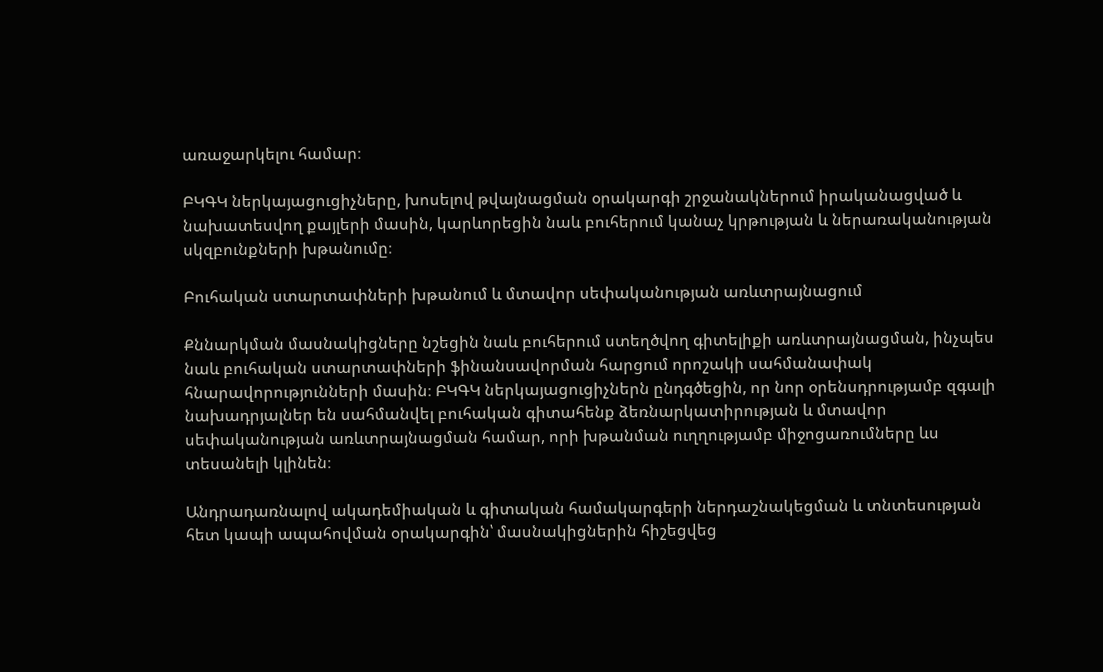առաջարկելու համար։

ԲԿԳԿ ներկայացուցիչները, խոսելով թվայնացման օրակարգի շրջանակներում իրականացված և նախատեսվող քայլերի մասին, կարևորեցին նաև բուհերում կանաչ կրթության և ներառականության սկզբունքների խթանումը։

Բուհական ստարտափների խթանում և մտավոր սեփականության առևտրայնացում

Քննարկման մասնակիցները նշեցին նաև բուհերում ստեղծվող գիտելիքի առևտրայնացման, ինչպես նաև բուհական ստարտափների ֆինանսավորման հարցում որոշակի սահմանափակ հնարավորությունների մասին։ ԲԿԳԿ ներկայացուցիչներն ընդգծեցին, որ նոր օրենսդրությամբ զգալի նախադրյալներ են սահմանվել բուհական գիտահենք ձեռնարկատիրության և մտավոր սեփականության առևտրայնացման համար, որի խթանման ուղղությամբ միջոցառումները ևս տեսանելի կլինեն։

Անդրադառնալով ակադեմիական և գիտական համակարգերի ներդաշնակեցման և տնտեսության հետ կապի ապահովման օրակարգին՝ մասնակիցներին հիշեցվեց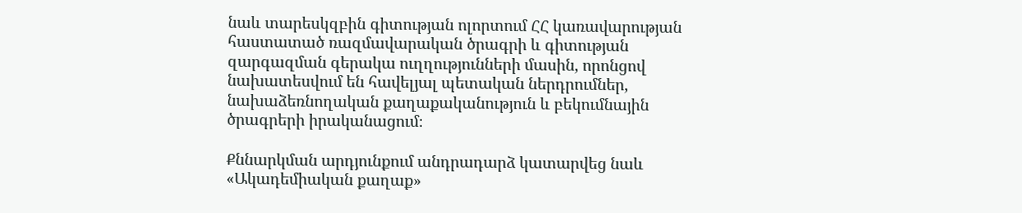նաև տարեսկզբին գիտության ոլորտում ՀՀ կառավարության հաստատած ռազմավարական ծրագրի և գիտության զարգազման գերակա ուղղությունների մասին, որոնցով նախատեսվում են հավելյալ պետական ներդրումներ, նախաձեռնողական քաղաքականություն և բեկումնային ծրագրերի իրականացում։

Քննարկման արդյունքում անդրադարձ կատարվեց նաև «Ակադեմիական քաղաք»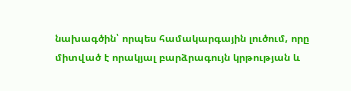նախագծին՝ որպես համակարգային լուծում, որը միտված է որակյալ բարձրագույն կրթության և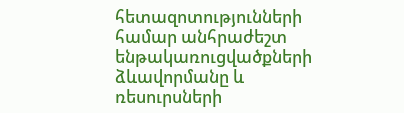հետազոտությունների համար անհրաժեշտ ենթակառուցվածքների ձևավորմանը և ռեսուրսների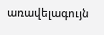առավելագույն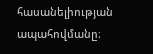հասանելիության ապահովմանը։